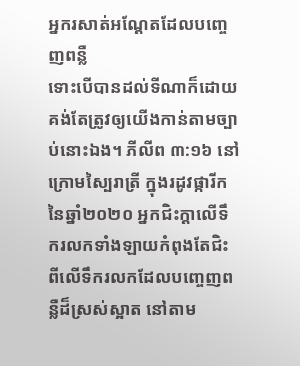អ្នករសាត់អណ្តែតដែលបញ្ចេញពន្លឺ
ទោះបើបានដល់ទីណាក៏ដោយ គង់តែត្រូវឲ្យយើងកាន់តាមច្បាប់នោះឯង។ ភីលីព ៣:១៦ នៅក្រោមស្បៃរាត្រី ក្នុងរដូវផ្ការីក នៃឆ្នាំ២០២០ អ្នកជិះក្តាលើទឹករលកទាំងឡាយកំពុងតែជិះពីលើទឹករលកដែលបញ្ចេញពន្លឺដ៏ស្រស់ស្អាត នៅតាម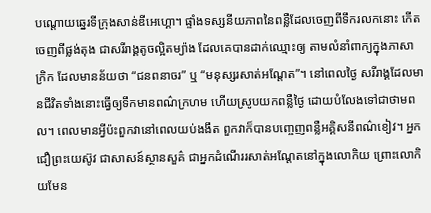បណ្តោយឆ្នេរទីក្រុងសាន់ឌីអេហ្គោ។ ផ្ទាំងទស្សនីយភាពនៃពន្លឺដែលចេញពីទឹករលកនោះ កើតចេញពីផ្លង់តុង ជាសរីរាង្គតូចល្អិតម្យ៉ាង ដែលគេបានដាក់ឈ្មោះឲ្យ តាមលំនាំពាក្យក្នុងភាសាក្រិក ដែលមានន័យថា “ជនពនាចរ” ឬ “មនុស្សរសាត់អណ្តែត”។ នៅពេលថ្ងៃ សរីរាង្គដែលមានជីវិតទាំងនោះធ្វើឲ្យទឹកមានពណ៌ក្រហម ហើយស្រូបយកពន្លឺថ្ងៃ ដោយបំលែងទៅជាថាមពល។ ពេលមានអ្វីប៉ះពួកវានៅពេលយប់ងងឹត ពួកវាក៏បានបញ្ចេញពន្លឺអគ្គិសនីពណ៌ខៀវ។ អ្នកជឿព្រះយេស៊ូវ ជាសាសន៍ស្ថានសួគ៌ ជាអ្នកដំណើររសាត់អណ្តែតនៅក្នុងលោកិយ ព្រោះលោកិយមែន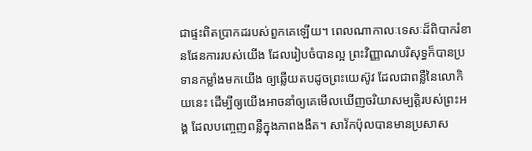ជាផ្ទះពិតប្រាកដរបស់ពួកគេឡើយ។ ពេលណាកាលៈទេសៈដ៏ពិបាករំខានផែនការរបស់យើង ដែលរៀបចំបានល្អ ព្រះវិញ្ញាណបរិសុទ្ធក៏បានប្រទានកម្លាំងមកយើង ឲ្យឆ្លើយតបដូចព្រះយេស៊ូវ ដែលជាពន្លឺនៃលោកិយនេះ ដើម្បីឲ្យយើងអាចនាំឲ្យគេមើលឃើញចរិយាសម្បត្តិរបស់ព្រះអង្គ ដែលបញ្ចេញពន្លឺក្នុងភាពងងឹត។ សាវ័កប៉ុលបានមានប្រសាស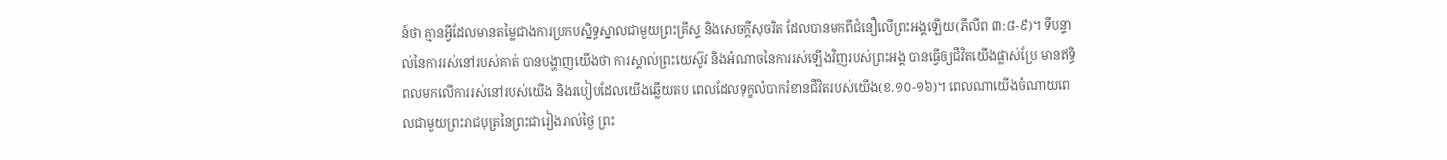ន៍ថា គ្មានអ្វីដែលមានតម្លៃជាងការប្រកបស្និទ្ធស្នាលជាមួយព្រះគ្រីស្ទ និងសេចក្តីសុចរិត ដែលបានមកពីជំនឿលើព្រះអង្គឡើយ(ភីលីព ៣:៨-៩)។ ទីបន្ទាល់នៃការរស់នៅរបស់គាត់ បានបង្ហាញយើងថា ការស្គាល់ព្រះយេស៊ូវ និងអំណាចនៃការរស់ឡើងវិញរបស់ព្រះអង្គ បានធ្វើឲ្យជីវិតយើងផ្លាស់ប្រែ មានឥទ្ធិពលមកលើការរស់នៅរបស់យើង និងរបៀបដែលយើងឆ្លើយតប ពេលដែលទុក្ខលំបាករំខានជីវិតរបស់យើង(ខ.១០-១៦)។ ពេលណាយើងចំណាយពេលជាមួយព្រះរាជបុត្រនៃព្រះជារៀងរាល់ថ្ងៃ ព្រះ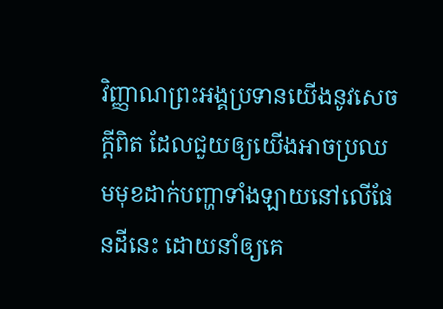វិញ្ញាណព្រះអង្គប្រទានយើងនូវសេចក្តីពិត ដែលជួយឲ្យយើងអាចប្រឈមមុខដាក់បញ្ហាទាំងឡាយនៅលើផែនដីនេះ ដោយនាំឲ្យគេ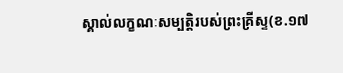ស្គាល់លក្ខណៈសម្បត្តិរបស់ព្រះគ្រីស្ទ(ខ.១៧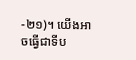-២១)។ យើងអាចធ្វើជាទីប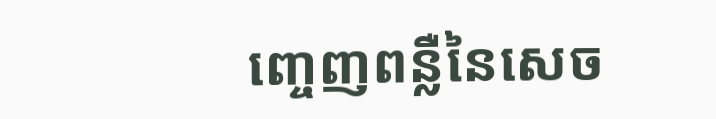ញ្ចេញពន្លឺនៃសេច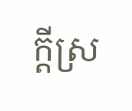ក្តីស្រ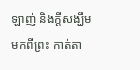ឡាញ់ និងក្តីសង្ឃឹមមកពីព្រះ កាត់តា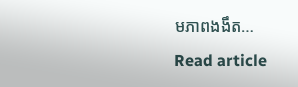មភាពងងឹត…
Read article